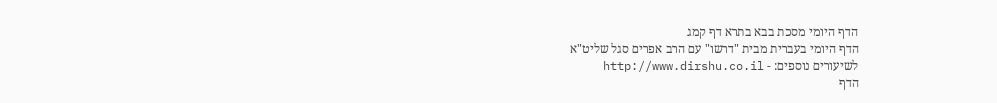הדף היומי מסכת בבא בתרא דף קמג
הדף היומי בעברית מבית "דרשו" עם הרב אפרים סגל שליט"א
לשיעורים נוספים: - http://www.dirshu.co.il
הדף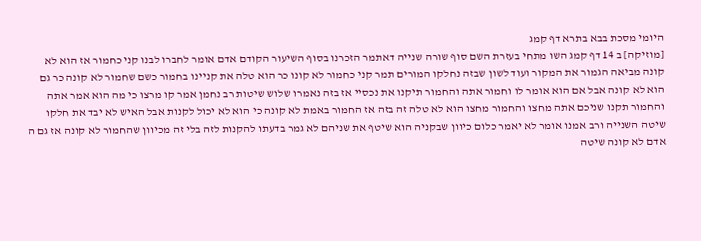היומי מסכת בבא בתרא דף קמג
[מוזיקה] ב 14 דף קמג השו מתחי בעזרת השם סוף שורה שנייה דאתמר הזכרנו בסוף השיעור הקודם אדם אומר לחברו לבנו קני כחמור אז הוא לא קונה מביאה הגמור את המקור ועוד לשון שבזה נחלקו המורים תמר קני כחמור לא קונו כר הוא טלה את קניינו בחמור כשם שחמור לא קונה כר גם הוא לא קונה אבל אם הוא אומר לו וחמור אתה והחמור תיקנו את נכסיי אז בזה נאמרו שלוש שיטות רב נחמן אמר קו מרצו כי מה הוא אמר אתה והחמור תקנו שניכם אתה מחצו והחמור מחצו הוא לא טלה זה בזה אז החמור באמת לא קונה כי הוא לא יכול לקנות אבל האיש לא יבד את חלקו שיטה השנייה ורב אמנו אומר לא יאמר כלום כיוון שבקניה הוא שיטף את שניהם לא גמר בדעתו להקנות לזה בלי זה מכיוון שהחמור לא קונה אז גם ה אדם לא קונה שיטה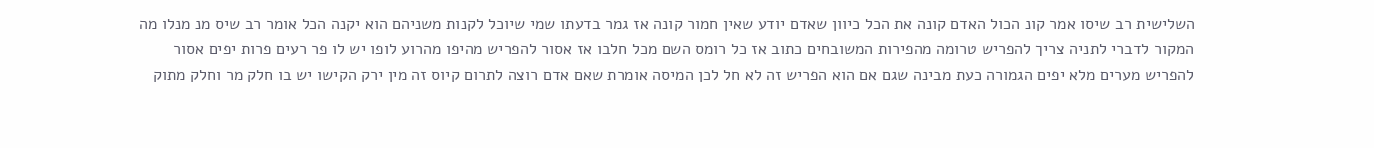השלישית רב שיסו אמר קונ הכול האדם קונה את הכל כיוון שאדם יודע שאין חמור קונה אז גמר בדעתו שמי שיוכל לקנות משניהם הוא יקנה הכל אומר רב שיס מנ מנלו מה המקור לדברי לתניה צריך להפריש טרומה מהפירות המשובחים כתוב אז כל רומס השם מכל חלבו אז אסור להפריש מהיפו מהרוע לופו יש לו פר רעים פרות יפים אסור להפריש מערים מלא יפים הגמורה כעת מבינה שגם אם הוא הפריש זה לא חל לכן המיסה אומרת שאם אדם רוצה לתרום קיוס זה מין ירק הקישו יש בו חלק מר וחלק מתוק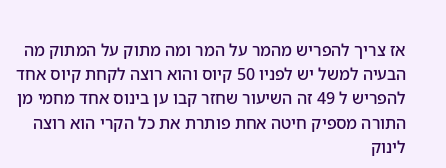אז צריך להפריש מהמר על המר ומה מתוק על המתוק מה הבעיה למשל יש לפניו 50 קיוס והוא רוצה לקחת קיוס אחד להפריש ל 49 זה השיעור שחזר קבו ען בינוס אחד מחמי מן התורה מספיק חיטה אחת פותרת את כל הקרי הוא רוצה לינוק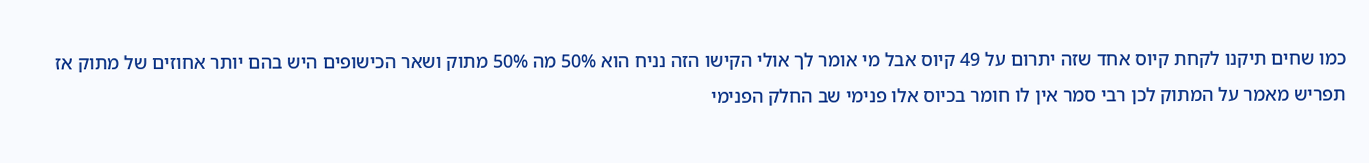כמו שחים תיקנו לקחת קיוס אחד שזה יתרום על 49 קיוס אבל מי אומר לך אולי הקישו הזה נניח הוא 50% מה 50% מתוק ושאר הכישופים היש בהם יותר אחוזים של מתוק אז תפריש מאמר על המתוק לכן רבי סמר אין לו חומר בכיוס אלו פנימי שב החלק הפנימי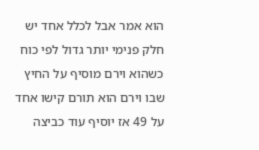הוא אמר אבל לכלל אחד יש חלק פנימי יותר גדול לפי כוח כשהוא וירם מוסיף על החיץ שבו וירם הוא תורם קישו אחד על 49 אז יוסיף עוד כביצה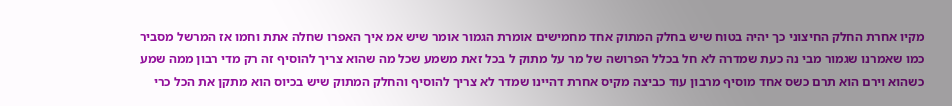מקיו אחרת החלק החיצוני כך יהיה בטוח שיש בחלק המתוק אחד מחמישים אומרת הגמור אומר שיש אמ איך האפרו שחלה אתת וחמו אז המרשל מסביר כמו שאמרנו שגמור מבי נה כעת שמדרה לא חל בכלל הפרושה של מר על מתוק ל בכל זאת משמע שכל מה שהוא צריך להוסיף זה רק מדי רבון ממה שמע כשהוא וירם הוא תרם כשס אחד מוסיף מרבון עוד כביצה מקיס אחרת דהיינו שמדר לא צריך להוסיף והחלק המתוק שיש בכיוס הוא מתקן את הכל כרי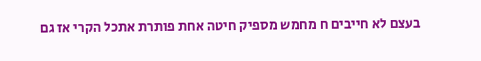בעצם לא חייבים ח מחמש מספיק חיטה אחת פותרת אתכל הקרי אז גם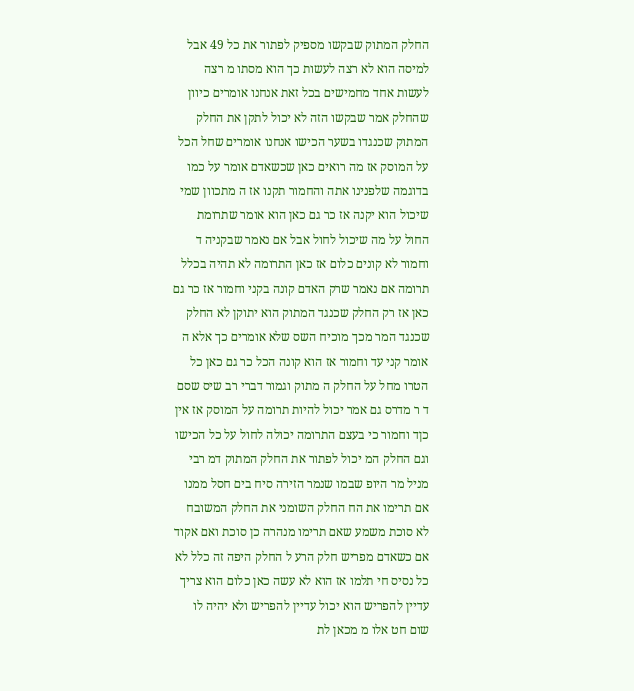החלק המתוק שבקשו מספיק לפתור את כל 49 אבל למיסה הוא לא רצה לעשות כך הוא מסתו מ רצה לעשות אחד מחמישים בכל זאת אנחנו אומרים כיוון שהחלק אמר שבקשו הזה לא יכול לתקן את החלק המתוק שכנגדו בשער הכישו אנחנו אומרים שחל הכל על המוסק אז מה רואים כאן שכשאדם אומר על כמו בדוגמה שלפנינו אתה והחמור תקנו אז ה מתכוון שמי שיכול הוא יקנה אז כר גם כאן הוא אומר שתרומת החול על מה שיכול לחול אבל אם נאמר שבקניה ד וחמור לא קונים כלום אז כאן התרומה לא תהיה בכלל תרומה אם נאמר שרק האדם קונה בקני וחמור אז כר גם כאן אז רק החלק שכנגד המתוק הוא יתוקן לא החלק שכנגד המר מכך מוכיח השס שלא אומרים כך אלא ה אומר קני עד וחמור אז הוא קונה הכל כר גם כאן כל הטרו מחל על החלק ה מתוק וגמור דברי רב שיס שסם ד ר מדרס גם אמר יכול להיות תרומה על המוסק אז אין כןד וחמור כי בעצם התרומה יכולה לחול על כל הכישו וגם החלק המ יכול לפתור את החלק המתוק דמ רבי מניל מר היופ שבמו שנמר הזירה סיח בים חסל ממנו אם תרימו את הח החלק השומני את החלק המשובח לא סוכת משמע שאם תרימו מנהרה כן סוכת ואם אקוד אם כשאדם מפריש חלק הרע ל החלק היפה זה כלל לא כל נסיס חי תלמו אז הוא לא עשה כאן כלום הוא צריך עדיין להפריש הוא יכול עדיין להפריש ולא יהיה לו שום חט אלו מ מכאן לת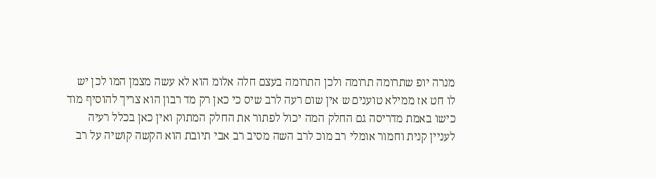מנרה יופ שתרומה תרומה ולכן התרומה בעצם חלה אלומ הוא לא עשה מצמן המו לכן יש לו חט אז ממילא טוענים ש אין שום רעה לרב שיס כי כאן רק מד רבון הוא צריך להוסיף מוד כישו באמת מדריסה גם החלק המה יכול לפתור את החלק המתוק ואין כאן בכלל רעיה לעניין קנית וחמור אומלי רב מוכ לרב השה מסיב רב אבי תיובת הוא הקשה קושיה על רב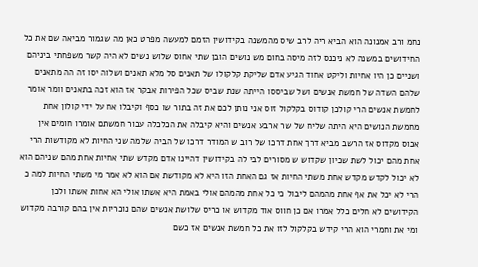נחמ ורב אמנונה הוא הביא ריה לרב שיס מהמשנה בקידושין הזמם למעשה מפרט כאן מה שגמור מביאה שם את כל החידושים במשנה לא ניכנס לזה מיסה בחום מש נושים הובן שתי אחוס שלוש נשים לא היה קשר משפחתי ביניהם ושניים כן היו אחיות וליקט אחוד הגיע אדם שליקת קלקולו של תאנים סל מלא תאנים ושלוה יסו זה הה מתאנים שלהם השדה של חמשת אנשים ושל שביססו הייתה שנת שביס שכל הפירות אבקר אז הוא זכה בתאנים וומר אומר לחמשת אנשים הרי קולכן קודוס בקלקול זוס אני נותן לכם את זה בתור שו כסף וקיבלו אח על ידי קולון אחת מחמשת הנושים היא היתה שליח של שר ארבע אנשים והיא קיבלה את הכלכלה עבור חמשתם אומרו חומים אין אכוס מקדוס אז הרשב מביא דרך אחת דרכו של רוב ש המודר דרכו של הביה שלמה שני החיות לא מקודשות הרי אחת מהם יכול לשת שכיון שקדוש ש מסורים לבי לה בקידושין דהיינו אדם מקדש שתי אחיות אחת מהם שניהם הוא לא יכול לקדש מקדש אחת משתי החיות אז גם האחת הזו היא לא מקודשת אם הוא לא אמר מי משתי החיות למה כ הרי לא יכל את אף אחת מהמהם ליבול כי כל אחת מהמהם אולי באמת היא אשתו אולי הא אחות אשתו ולכן הקידושים לא חלים כלל אמרו אם כן חווס אוד מקדוש או כריס שלושת אנשים שהם נוכריות אין בהם קורבה מקדוש ומי את וחמרי הוא הרי קידש בקלקול לזו את כל חמשת אנשים אז כשם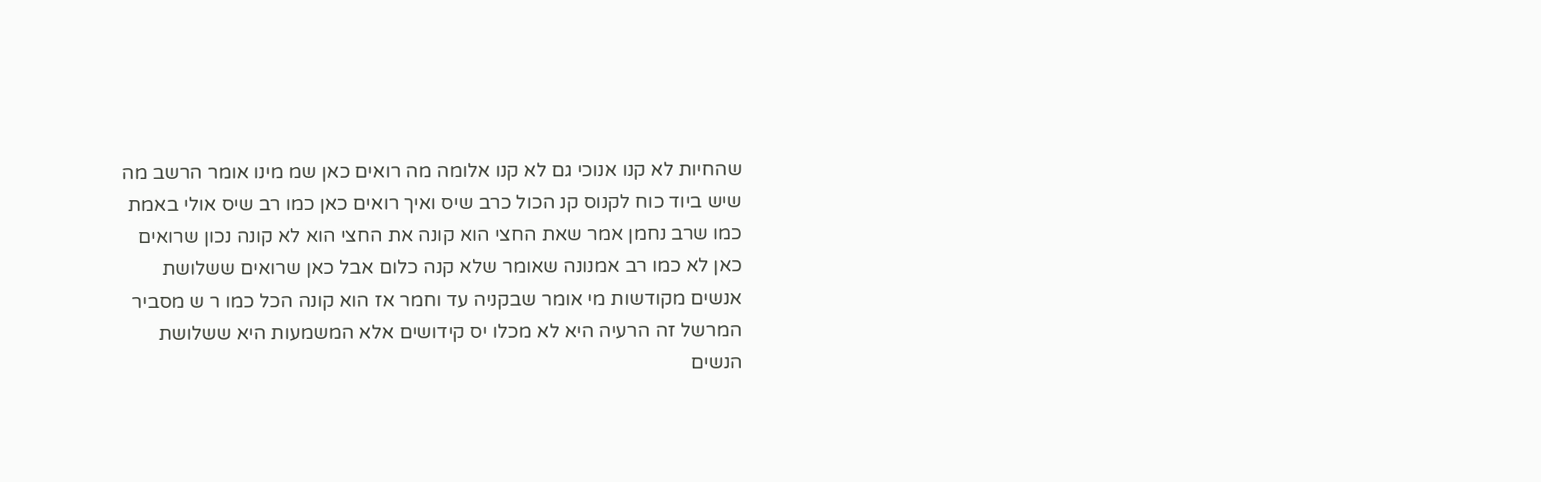שהחיות לא קנו אנוכי גם לא קנו אלומה מה רואים כאן שמ מינו אומר הרשב מה שיש ביוד כוח לקנוס קנ הכול כרב שיס ואיך רואים כאן כמו רב שיס אולי באמת כמו שרב נחמן אמר שאת החצי הוא קונה את החצי הוא לא קונה נכון שרואים כאן לא כמו רב אמנונה שאומר שלא קנה כלום אבל כאן שרואים ששלושת אנשים מקודשות מי אומר שבקניה עד וחמר אז הוא קונה הכל כמו ר ש מסביר המרשל זה הרעיה היא לא מכלו יס קידושים אלא המשמעות היא ששלושת הנשים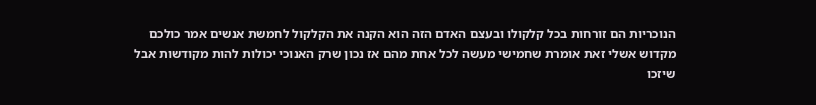הנוכריות הם זורחות בכל קלקולו ובעצם האדם הזה הוא הקנה את הקלקול לחמשת אנשים אמר כולכם מקדוש אשלי זאת אומרת שחמישי מעשה לכל אחת מהם אז נכון שרק האנוכי יכולות להות מקודשות אבל שיזכו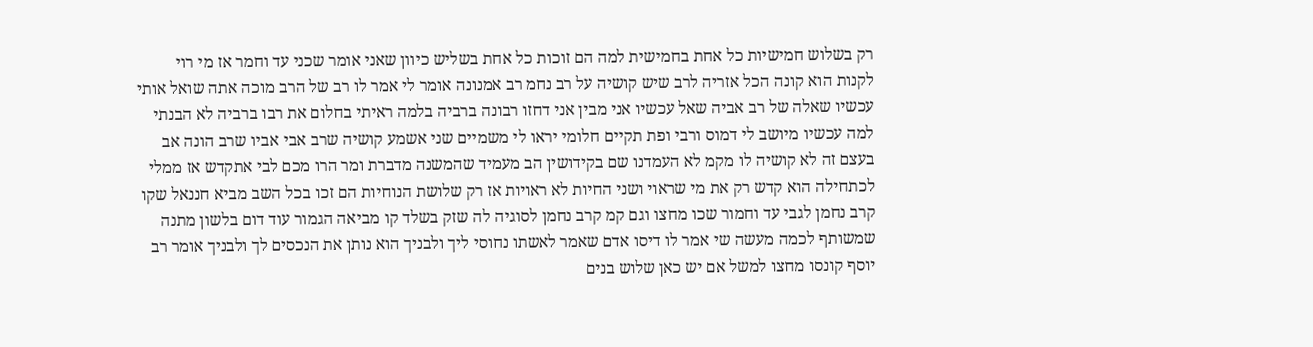רק בשלוש חמישיות כל אחת בחמישית למה הם זוכות כל אחת בשליש כיוון שאני אומר שכני עד וחמר אז מי רוי לקנות הוא קונה הכל אזריה לרב שיש קושיה על רב נחמ רב אמנונה אומר לי אמר לו רב של הרב מוכה אתה שואל אותי עכשיו שאלה של רב אביה שאל עכשיו אני מבין אני דחזו רבונה ברביה בלמה ראיתי בחלום את רבו ברביה לא הבנתי למה עכשיו מיושב לי דמוס ורבי ופת תקיים חלומי יראו לי משמיים שני אשמע קושיה שרב אבי אביו שרב הונה אב בעצם זה לא קושיה לו מקמ לא העמדנו שם בקידושין הב מעמיד שהמשנה מדברת ומר הרו מכם לבי אתקדש אז ממלי לכתחילה הוא קדש רק את מי שראוי ושני החיות לא ראויות אז רק שלושת הנוחיות הם זכו בכל השב מביא חננאל שקו קרב נחמן לגבי עד וחמור שכו מחצו וגם קמ קרב נחמן לסוגיה לה שזק בשלד קו מביאה הגמור עוד דום בלשון מתנה שמשותף לכמה מעשה שי אמר לו דיסו אדם שאמר לאשתו נחוסי ליך ולבניך הוא נותן את הנכסים לך ולבניך אומר רב יוסף קונסו מחצו למשל אם יש כאן שלוש בנים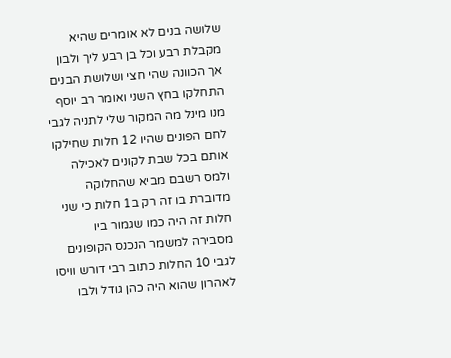שלושה בנים לא אומרים שהיא מקבלת רבע וכל בן רבע ליך ולבון אך הכוונה שהי חצי ושלושת הבנים התחלקו בחץ השני ואומר רב יוסף מנו מינל מה המקור שלי לתניה לגבי לחם הפונים שהיו 12 חלות שחילקו אותם בכל שבת לקונים לאכילה ולמס רשבם מביא שהחלוקה מדוברת בו זה רק ב1 חלות כי שני חלות זה היה כמו שגמור ביו מסבירה למשמר הנכנס הקופונים לגבי 10 החלות כתוב רבי דורש וויסו לאהרון שהוא היה כהן גודל ולבו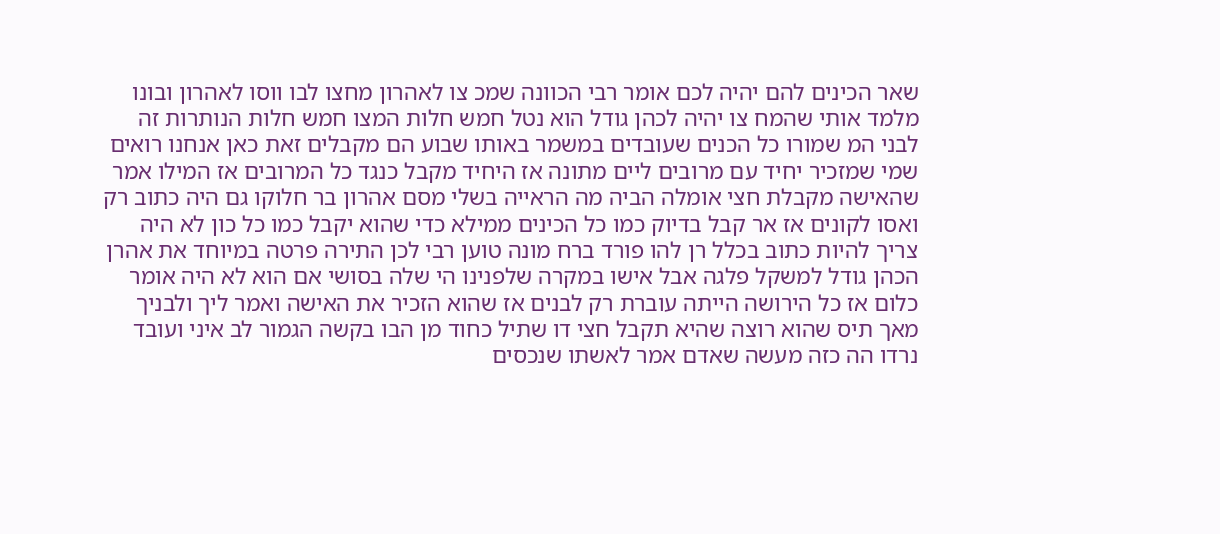שאר הכינים להם יהיה לכם אומר רבי הכוונה שמכ צו לאהרון מחצו לבו ווסו לאהרון ובונו מלמד אותי שהמח צו יהיה לכהן גודל הוא נטל חמש חלות המצו חמש חלות הנותרות זה לבני המ שמורו כל הכנים שעובדים במשמר באותו שבוע הם מקבלים זאת כאן אנחנו רואים שמי שמזכיר יחיד עם מרובים ליים מתונה אז היחיד מקבל כנגד כל המרובים אז המילו אמר שהאישה מקבלת חצי אומלה הביה מה הראייה בשלי מסם אהרון בר חלוקו גם היה כתוב רק ואסו לקונים אז אר קבל בדיוק כמו כל הכינים ממילא כדי שהוא יקבל כמו כל כון לא היה צריך להיות כתוב בכלל רן להו פורד ברח מונה טוען רבי לכן התירה פרטה במיוחד את אהרן הכהן גודל למשקל פלגה אבל אישו במקרה שלפנינו הי שלה בסושי אם הוא לא היה אומר כלום אז כל הירושה הייתה עוברת רק לבנים אז שהוא הזכיר את האישה ואמר ליך ולבניך מאך תיס שהוא רוצה שהיא תקבל חצי דו שתיל כחוד מן הבו בקשה הגמור לב איני ועובד נרדו הה כזה מעשה שאדם אמר לאשתו שנכסים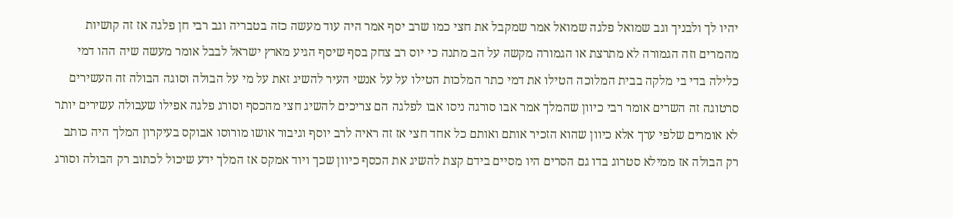יהיו לך ולבניך וגב שמואל פלגה שמואל אמר שמקבל את חצי כמו שרב יסף אמר היה עוד מעשה כזה בטבריה וגב רבי חן פלגה אז זה קושיות מהמרים וזה הגמורה לא מתרצת או הגמורה מקשה על הב מתנה כי יוס רב צחק בסף שיסף הגיע מארץ ישראל לבבל אומר מעשה שיה ההו דמי כלילה בדי בי מלקה בבית המלוכה הטילו את דמי כתר המלכות הטילו על על אנשי העיר להשיג זאת על מי על הבולה וסוגה הבולה זה העשירים סרטוגה זה השרים אומר רבי כיוון שהמלך אמר אבו סורגה ניסו אבו לפלגה הם צריכים להשיג חצי מהכסף וסורג פלגה אפילו שעבולה עשירים יותר לא אומרים שלפי ערך אלא כיוון שהוא הזכיר אותם ואותם כל אחד חצי אז זה ראיה לרב יוסף וגיבור אושו מורוסו אבוקס בעיקרון המלך היה כותב רק הבולה אז ממילא סטרוג בדו גם הסרים היו מסיים בידם קצת להשיג את הכסף כיוון שכך ויוד אמקס אז המלך ידע שיכול לכתוב רק הבולה וסורג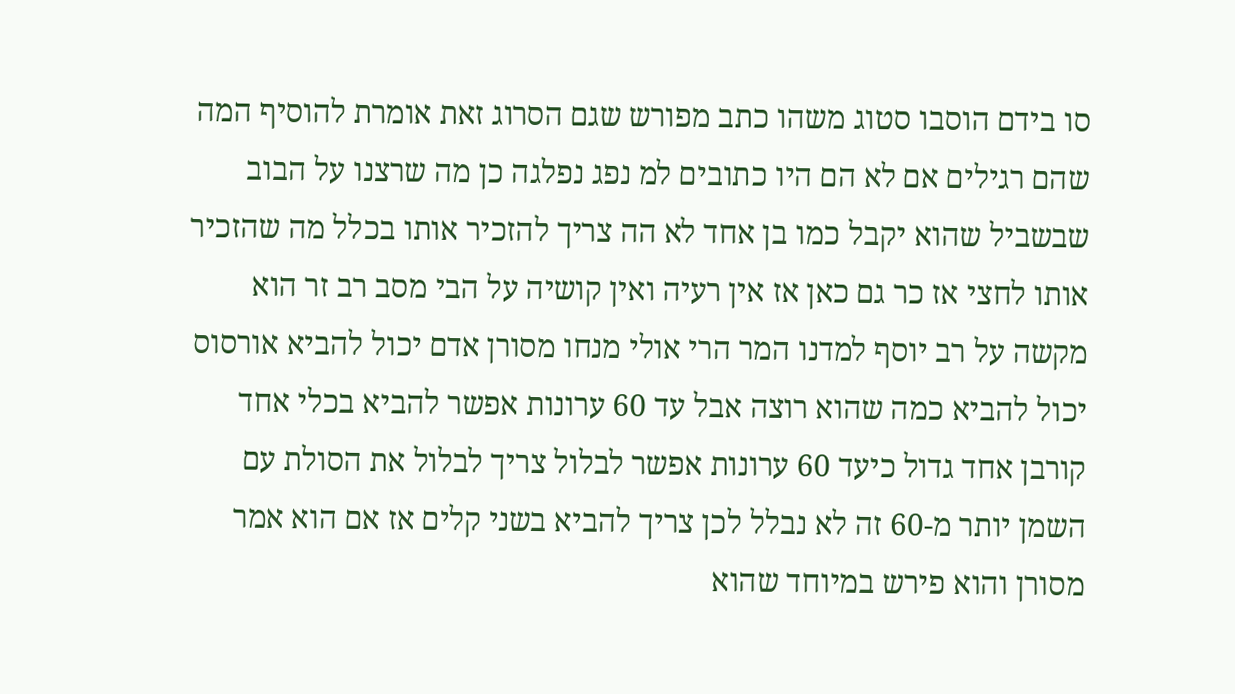סו בידם הוסבו סטוג משהו כתב מפורש שגם הסרוג זאת אומרת להוסיף המה שהם רגילים אם לא הם היו כתובים למ נפג נפלגה כן מה שרצנו על הבוב שבשביל שהוא יקבל כמו בן אחד לא הה צריך להזכיר אותו בכלל מה שהזכיר אותו לחצי אז כר גם כאן אז אין רעיה ואין קושיה על הבי מסב רב זר הוא מקשה על רב יוסף למדנו המר הרי אולי מנחו מסורן אדם יכול להביא אורסוס יכול להביא כמה שהוא רוצה אבל עד 60 ערונות אפשר להביא בכלי אחד קורבן אחד גדול כיעד 60 ערונות אפשר לבלול צריך לבלול את הסולת עם השמן יותר מ-60 זה לא נבלל לכן צריך להביא בשני קלים אז אם הוא אמר מסורן והוא פירש במיוחד שהוא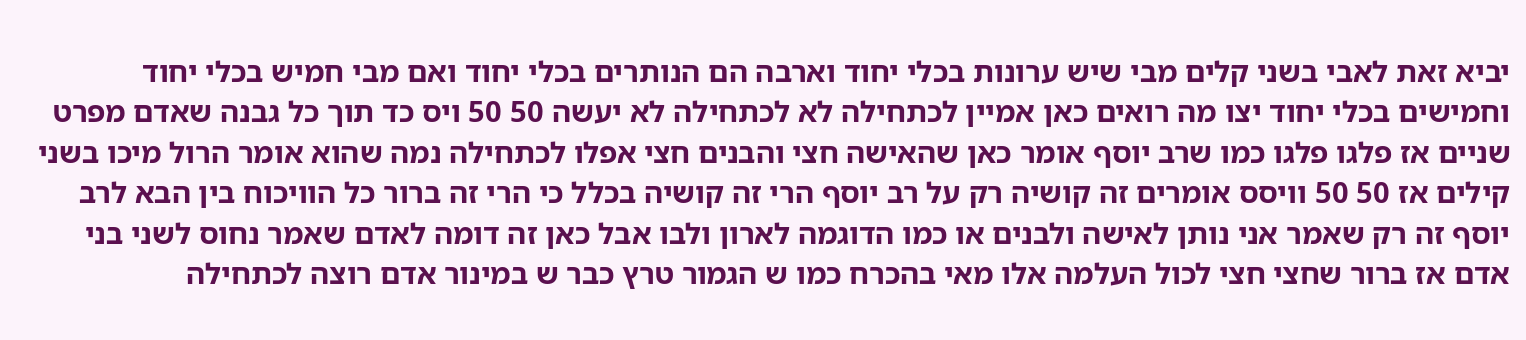יביא זאת לאבי בשני קלים מבי שיש ערונות בכלי יחוד וארבה הם הנותרים בכלי יחוד ואם מבי חמיש בכלי יחוד וחמישים בכלי יחוד יצו מה רואים כאן אמיין לכתחילה לא לכתחילה לא יעשה 50 50 ויס כד תוך כל גבנה שאדם מפרט שניים אז פלגו פלגו כמו שרב יוסף אומר כאן שהאישה חצי והבנים חצי אפלו לכתחילה נמה שהוא אומר הרול מיכו בשני קילים אז 50 50 וויסס אומרים זה קושיה רק על רב יוסף הרי זה קושיה בכלל כי הרי זה ברור כל הוויכוח בין הבא לרב יוסף זה רק שאמר אני נותן לאישה ולבנים או כמו הדוגמה לארון ולבו אבל כאן זה דומה לאדם שאמר נחוס לשני בני אדם אז ברור שחצי חצי לכול העלמה אלו מאי בהכרח כמו ש הגמור טרץ כבר ש במינור אדם רוצה לכתחילה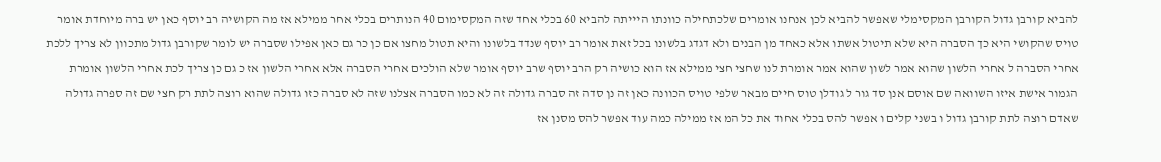להביא קורבן גדול הקורבן המקסימלי שאפשר להביא לכן אנחנו אומרים שלכתחילה כוונתו היייתה להביא 60 בכלי אחד שזה המקסימום 40 הנותרים בכלי אחר ממילא אז מה הקושיה רב יוסף כאן יש ברה מיוחדת אומר טויס שהקושי היא כך הסברה היא שלא תיטול אשתו אלא כאחד מן הבנים ולא דגדג בלשונו בכל זאת אומר רב יוסף שנדד בלשונו והיא תטול מחצו אם כן כר גם כאן אפילו שסברה יש לומר שקורבן גדול מתכוון לא צריך ללכת אחרי הסברה ל אחרי הלשון שהוא אמר לשון שהוא אמר אומרת לנו שחצי חצי ממילא אז הוא כושיה רק הרב יוסף שרב יוסף אומר שלא הולכים אחרי הסברה אלא אחרי הלשון אז כ גם כן צריך לכת אחרי הלשון אומרת הגמור אישת איזו השוואה שם אוסם אנן סד גור ל גודלן טוס חיים מבאר שלפי טויס הכוונה כאן זה נן סדה זה סברה גדולה זה לא כמו הסברה אצלנו שזה לא סברה כזו גדולה שהוא רוצה לתת רק חצי שם זה ספרה גדולה שאדם רוצה לתת קורבן גדול ו בשני קלים ו אפשר להס בכלי אחוד את כל המ אז ממילה כמה עוד אפשר להס מסנן אז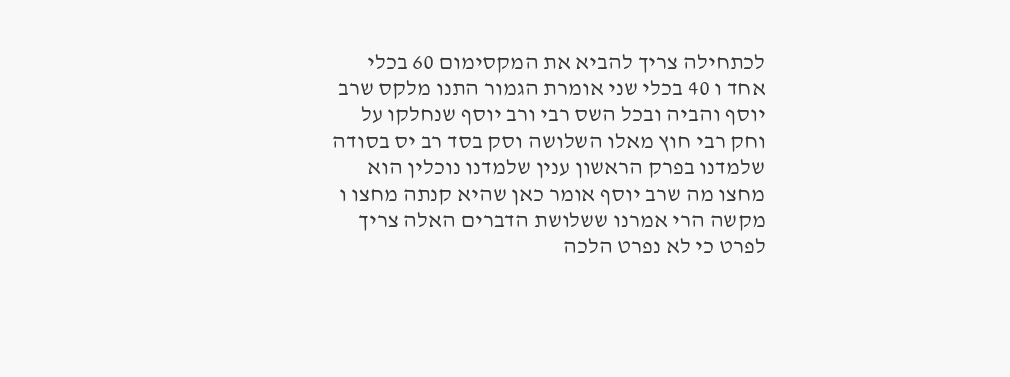לכתחילה צריך להביא את המקסימום 60 בכלי אחד ו 40 בכלי שני אומרת הגמור התנו מלקס שרב יוסף והביה ובכל השס רבי ורב יוסף שנחלקו על וחק רבי חוץ מאלו השלושה וסק בסד רב יס בסודה שלמדנו בפרק הראשון ענין שלמדנו נוכלין הוא מחצו מה שרב יוסף אומר כאן שהיא קנתה מחצו ו מקשה הרי אמרנו ששלושת הדברים האלה צריך לפרט כי לא נפרט הלכה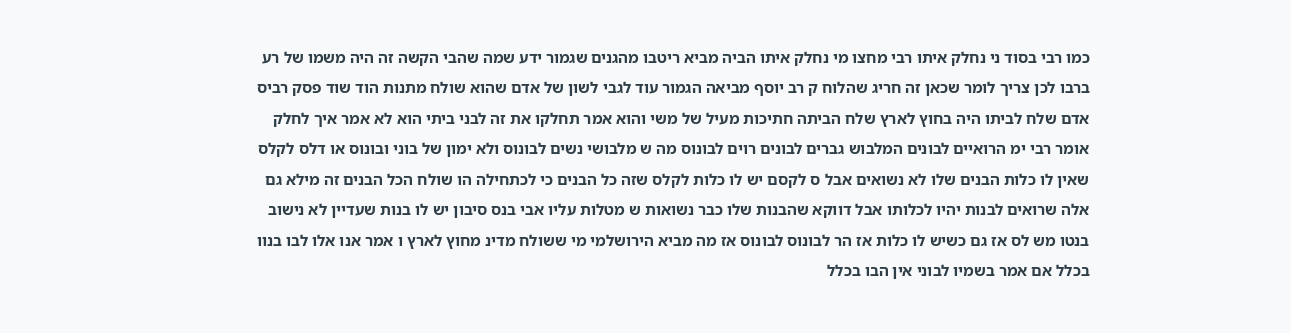כמו רבי בסוד ני נחלק איתו רבי מחצו מי נחלק איתו הביה מביא ריטבו מהגנים שגמור ידע שמה שהבי הקשה זה היה משמו של רע ברבו לכן צריך לומר שכאן זה חריג שהלוח ק רב יוסף מביאה הגמור עוד לגבי לשון של אדם שהוא שולח מתנות הוד שוד פסק רביס אדם שלח לביתו היה בחוץ לארץ שלח הביתה חתיכות מעיל של משי והוא אמר תחלקו את זה לבני ביתי הוא לא אמר איך לחלק אומר רבי ימ הרואיים לבונים המלבוש גברים לבונים רוים לבונוס מה ש מלבושי נשים לבונוס ולא ימון של בוני ובונוס או דלס לקלס שאין לו כלות הבנים שלו לא נשואים אבל ס לקסם יש לו כלות לקלס שזה כל הבנים כי לכתחילה הו שולח הכל הבנים זה מילא גם אלה שרואים לבנות יהיו לכלותו אבל דווקא שהבנות שלו כבר נשואות ש מטלות עליו אבי בנס סיבון יש לו בנות שעדיין לא נישוב בנטו מש לס אז גם כשיש לו כלות אז הר לבונוס לבונוס אז מה מביא הירושלמי מי ששולח מדינ מחוץ לארץ ו אמר אנו אלו לבו בנוו בכלל אם אמר בשמיו לבוני אין הבו בכלל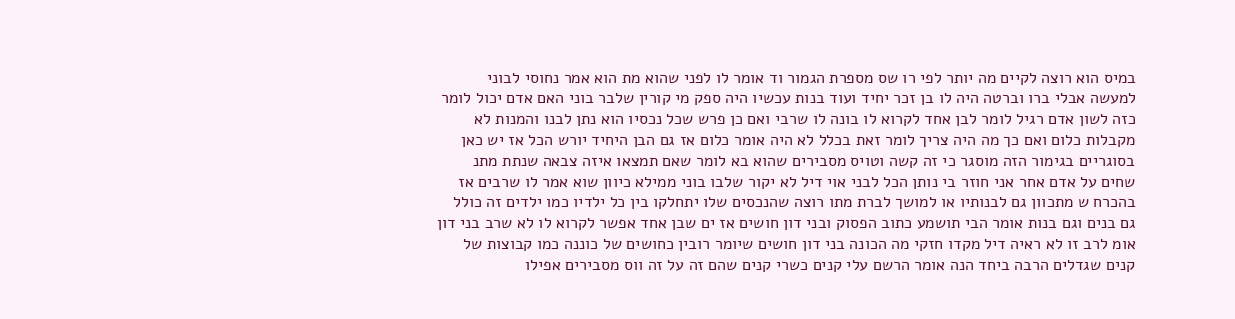במיס הוא רוצה לקיים מה יותר לפי רו שס מספרת הגמור וד אומר לו לפני שהוא מת הוא אמר נחוסי לבוני למעשה אבלי ברו וברטה היה לו בן זכר יחיד ועוד בנות עכשיו היה ספק מי קורין שלבר בוני האם אדם יכול לומר כזה לשון אדם רגיל לומר לבן אחד לקרוא לו בונה לו שרבי ואם כן פרש שכל נכסיו הוא נתן לבנו והמנות לא מקבלות כלום ואם כך מה היה צריך לומר זאת בכלל לא היה אומר כלום אז גם הבן היחיד יורש הכל אז יש כאן בסוגריים בגימור הזה מוסגר כי זה קשה וטויס מסבירים שהוא בא לומר שאם תמצאו איזה צבאה שנתת מתנ שחים על אדם אחר אני חוזר בי נותן הכל לבני אוי דיל לא יקור שלבו בוני ממילא כיוון שוא אמר לו שרבים אז בהכרח ש מתכוון גם לבנותיו או למושך לברת מתו רוצה שהנכסים שלו יתחלקו בין כל ילדיו כמו ילדים זה כולל גם בנים וגם בנות אומר הבי תושמע כתוב הפסוק ובני דון חושים אז ים שבן אחד אפשר לקרוא לו לא שרב בני דון אומ לרב זו לא ראיה דיל מקדו חזקי מה הכונה בני דון חושים שיומר רובין כחושים של כוננה כמו קבוצות של קנים שגדלים הרבה ביחד הנה אומר הרשם עלי קנים כשרי קנים שהם זה על זה ווס מסבירים אפילו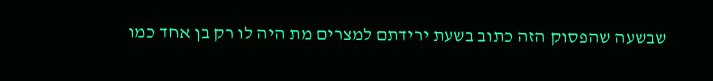שבשעה שהפסוק הזה כתוב בשעת ירידתם למצרים מת היה לו רק בן אחד כמו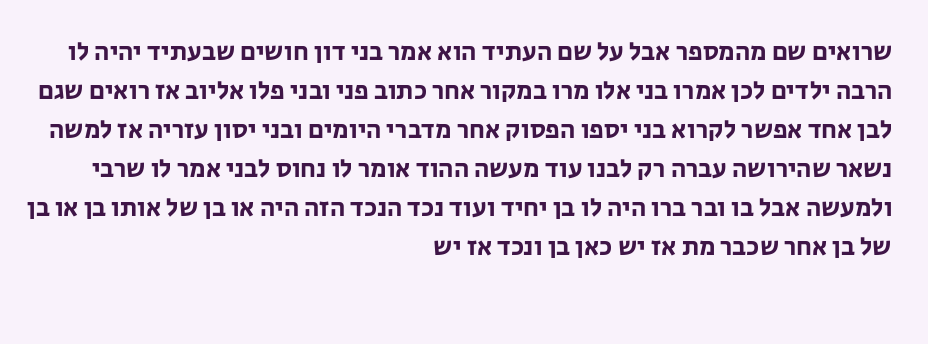שרואים שם מהמספר אבל על שם העתיד הוא אמר בני דון חושים שבעתיד יהיה לו הרבה ילדים לכן אמרו בני אלו מרו במקור אחר כתוב פני ובני פלו אליוב אז רואים שגם לבן אחד אפשר לקרוא בני יספו הפסוק אחר מדברי היומים ובני יסון עזריה אז למשה נשאר שהירושה עברה רק לבנו עוד מעשה ההוד אומר לו נחוס לבני אמר לו שרבי ולמעשה אבל בו ובר ברו היה לו בן יחיד ועוד נכד הנכד הזה היה או בן של אותו בן או בן של בן אחר שכבר מת אז יש כאן בן ונכד אז יש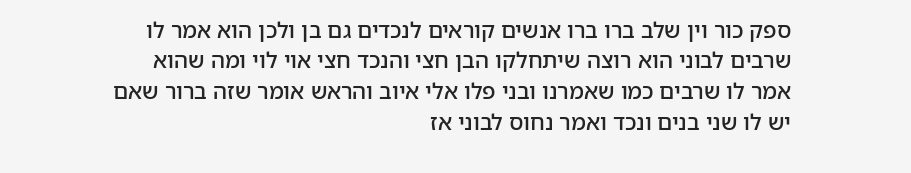ספק כור וין שלב ברו ברו אנשים קוראים לנכדים גם בן ולכן הוא אמר לו שרבים לבוני הוא רוצה שיתחלקו הבן חצי והנכד חצי אוי לוי ומה שהוא אמר לו שרבים כמו שאמרנו ובני פלו אלי איוב והראש אומר שזה ברור שאם יש לו שני בנים ונכד ואמר נחוס לבוני אז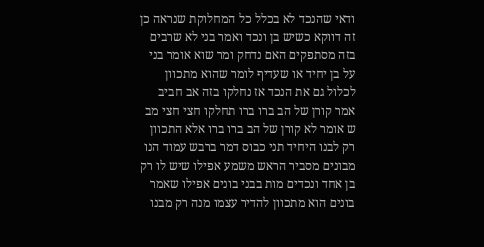ודאי שהנכד לא בכלל כל המחלוקת שנראה כן זה דווקא כשיש בן ונכד ואמר בני לא שרבים בזה מסתפקים האם נדחק ומר שוא אומר בני על בן יחיד או שעדיף לומר שהוא מתכוון לכלול גם את הנכד אז נחלקו בזה אב חביב אמר קורן של הב ברו ברו תחלקו חצי חצי מב ש אומר לא קורן של הב ברו ברו אלא התכוון רק לבנו היחיד תני כבוס דמר ברבש עמוד הנו מבונים מסביר הראש משמע אפילו שיש לו רק בן אחד ונכדים מות בבני בונים אפילו שאמר בונים הוא מתכוון להדיר עצמו מנה רק מבנו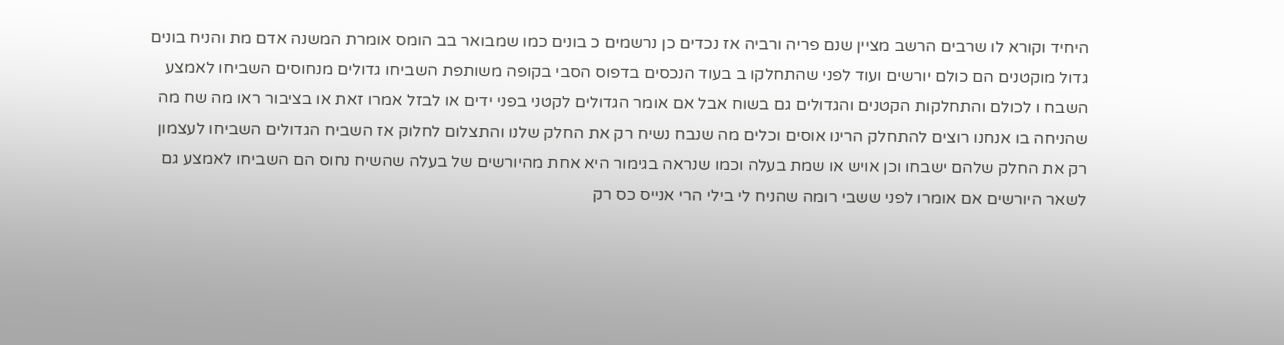היחיד וקורא לו שרבים הרשב מציין שנם פריה ורביה אז נכדים כן נרשמים כ בונים כמו שמבואר בב הומס אומרת המשנה אדם מת והניח בונים גדול מוקטנים הם כולם יורשים ועוד לפני שהתחלקו ב בעוד הנכסים בדפוס הסבי בקופה משותפת השביחו גדולים מנחוסים השביחו לאמצע השבח ו לכולם והתחלקות הקטנים והגדולים גם בשוח אבל אם אומר הגדולים לקטני בפני ידים או לבזל אמרו זאת או בציבור ראו מה שח מה שהניחה בו אנחנו רוצים להתחלק הרינו אוסים וכלים מה שנבח נשיח רק את החלק שלנו והתצלום לחלוק אז השביח הגדולים השביחו לעצמון רק את החלק שלהם ישבחו וכן אויש או שמת בעלה וכמו שנראה בגימור היא אחת מהיורשים של בעלה שהשיח נחוס הם השביחו לאמצע גם לשאר היורשים אם אומרו לפני ששבי רומה שהניח לי בילי הרי אנייס כס רק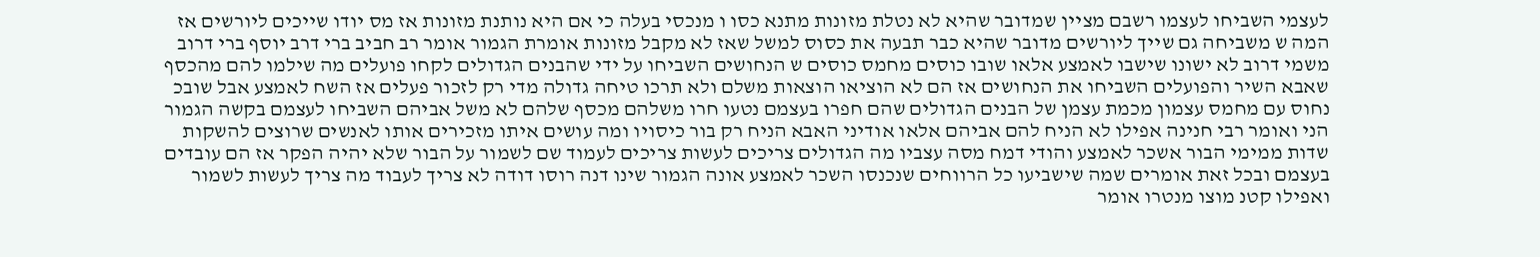לעצמי השביחו לעצמו רשבם מציין שמדובר שהיא לא נטלת מזונות מתנא כסו ו מנכסי בעלה כי אם היא נותנת מזונות אז מס יודו שייכים ליורשים אז המה ש משביחה גם שייך ליורשים מדובר שהיא כבר תבעה את כסוס למשל שאז לא מקבל מזונות אומרת הגמור אומר רב חביב ברי דרב יוסף ברי דרוב משמי דרוב לא ישונו שישבו לאמצע אלאו שובו כוסים מחמס כוסים ש הנחושים השביחו על ידי שהבנים הגדולים לקחו פועלים מה שילמו להם מהכסף שאבא השיר והפועלים השביחו את הנחושים אז הם לא הוציאו הוצאות משלם ולא תרכו טיחה גדולה מדי רק לזכור פעלים אז השח לאמצע אבל שובכ נחוס עם מחמס עצמון מכמת עצמן של הבנים הגדולים שהם חפרו בעצמם נטעו חרו משלהם מכסף שלהם לא משל אביהם השביחו לעצמם בקשה הגמור הני ואומר רבי חנינה אפילו לא הניח להם אביהם אלאו אודיני האבא הניח רק בור כיסויו ומה עושים איתו מזכירים אותו לאנשים שרוצים להשקות שדות ממימי הבור אשכר לאמצע והודי דמח מסה עצביו מה הגדולים צריכים לעשות צריכים לעמוד שם לשמור על הבור שלא יהיה הפקר אז הם עובדים בעצמם ובכל זאת אומרים שמה שישביעו כל הרווחים שנכנסו השכר לאמצע אונה הגמור שינו דנה רוסו דודה לא צריך לעבוד מה צריך לעשות לשמור ואפילו קטנ מוצו מנטרו אומר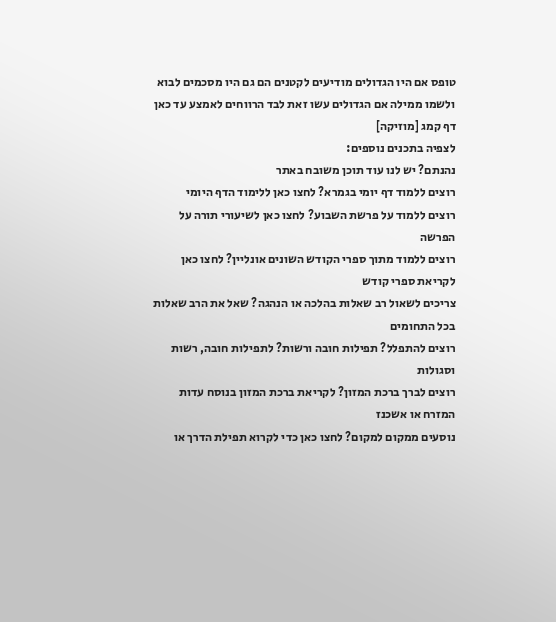טופס אם היו הגדולים מודיעים לקטנים הם גם היו מסכמים לבוא ולשמו ממילה אם הגדולים עשו זאת לבד הרווחים לאמצע עד כאן דף קמג [מוזיקה]
לצפיה בתכנים נוספים:
נהנתם? יש לנו עוד תוכן משובח באתר
רוצים ללמוד דף יומי בגמרא? לחצו כאן ללימוד הדף היומי
רוצים ללמוד על פרשת השבוע? לחצו כאן לשיעורי תורה על הפרשה
רוצים ללמוד מתוך ספרי הקודש השונים אונליין? לחצו כאן לקריאת ספרי קודש
צריכים לשאול רב שאלות בהלכה או הנהגה? שאל את הרב שאלות בכל התחומים
רוצים להתפלל? תפילות חובה ורשות? לתפילות חובה, רשות וסגולות
רוצים לברך ברכת המזון? לקריאת ברכת המזון בנוסח עדות המזרח או אשכנז
נוסעים ממקום למקום? לחצו כאן כדי לקרוא תפילת הדרך או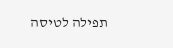תפילה לטיסה